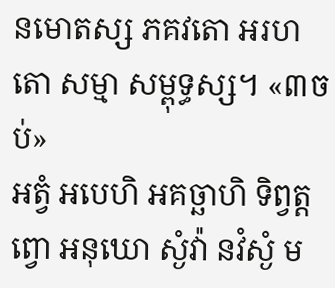នមោតស្ស ភគវតោ អរហតោ សម្មា សម្ពុទ្ធស្ស។ «៣ចប់»
អត្វំ អបេហិ អគច្ឆាហិ ទិព្វត្តព្វោ អនុឃោ ស្ងំវ៉ា នវំស្ងំ ម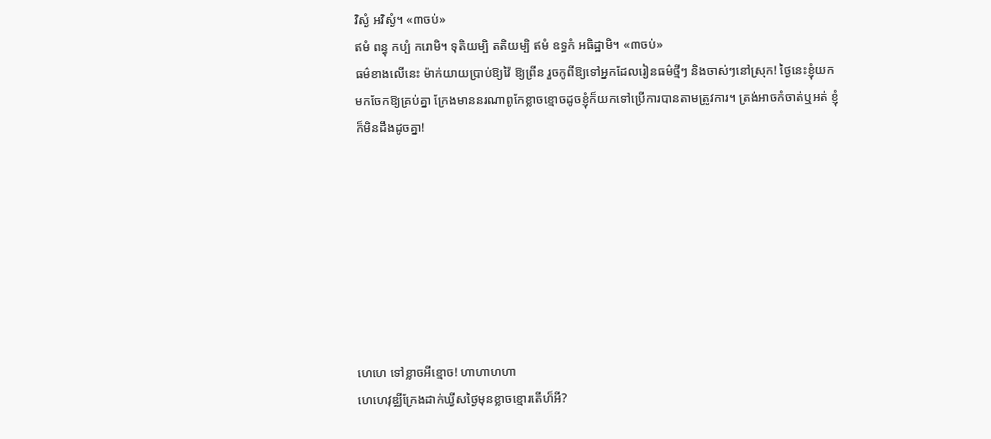វិស្ងំ អវិស្ងំ។ «៣ចប់»
ឥមំ ពន្ធុ កប្បំ ករោមិ។ ទុតិយម្បិ តតិយម្បិ ឥមំ ឧទ្ធកំ អធិដ្ឋាមិ។ «៣ចប់»
ធម៌ខាងលើនេះ ម៉ាក់យាយប្រាប់ឱ្យវ៉ៃ ឱ្យព្រីន រួចកូពីឱ្យទៅអ្នកដែលរៀនធម៌ថ្មីៗ និងចាស់ៗនៅស្រុក! ថ្ងៃនេះខ្ញុំយកមកចែកឱ្យគ្រប់គ្នា ក្រែងមាននរណាពូកែខ្លាចខ្មោចដូចខ្ញុំក៏យកទៅប្រើការបានតាមត្រូវការ។ ត្រង់អាចកំចាត់ឬអត់ ខ្ញុំក៏មិនដឹងដូចគ្នា!








ហេហេ ទៅខ្លាចអីខ្មោច! ហាហាហហា
ហេហេវុឌ្ឈីក្រែងដាក់ឃ្វីសថ្ងៃមុនខ្លាចខ្មោរតើហ៏អី?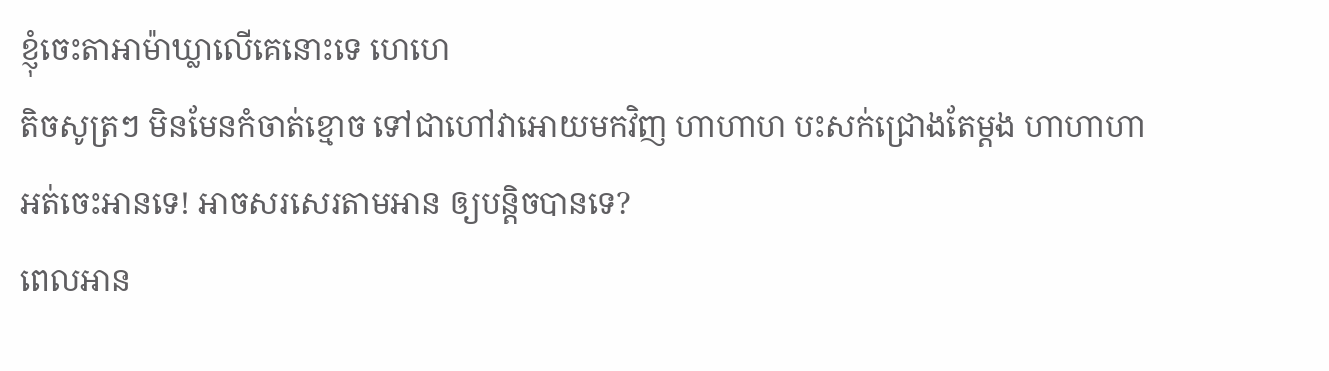ខ្ញុំចេះតាអាម៉ាឃ្លាលើគេនោះទេ ហេហេ
តិចសូត្រៗ មិនមែនកំចាត់ខ្មោច ទៅជាហៅវាអោយមកវិញ ហាហាហ បះសក់ជ្រោងតែម្តង ហាហាហា
អត់ចេះអានទេ! អាចសរសេរតាមអាន ឲ្យបន្តិចបានទេ?
ពេលអាន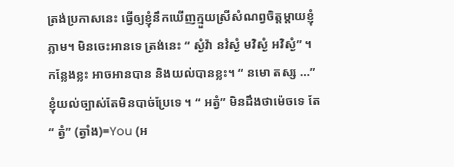ត្រង់ប្រកាសនេះ ធ្វើឲ្យខ្ញុំនឹកឃើញក្មួយស្រីសំណព្វចិត្តម្តាយខ្ញុំភ្លាម។ មិនចេះអានទេ ត្រង់នេះ “ ស្ងំវ៉ា នវំស្ងំ មវិស្ងំ អវិស្ងំ” ។ កន្លែងខ្លះ អាចអានបាន និងយល់បានខ្លះ។ “ នមោ តស្ស …” ខ្ញុំយល់ច្បាស់តែមិនបាច់ប្រែទេ ។ “ អត្វំ” មិនដឹងថាម៉េចទេ តែ “ ត្វំ” (ត្វាំង)=You (អ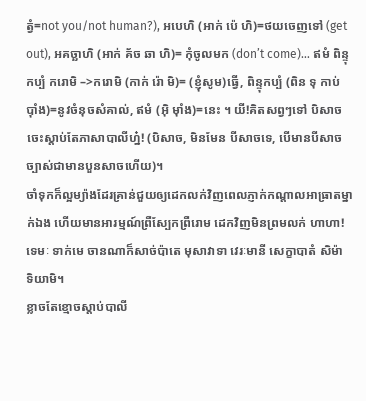ត្វំ=not you/not human?), អបេហិ (អាក់ ប៉េ ហិ)=ថយចេញទៅ (get out), អគច្ឆាហិ (អាក់ គ័ច ឆា ហិ)= កុំចូលមក (don’t come)… ឥមំ ពិន្ទុកប្បំ ករោមិ –>ករោមិ (កាក់ រ៉ោ មិ)= (ខ្ញុំសូម)ធ្វើ, ពិន្ទុកប្បំ (ពិន ទុ កាប់ ប៉ាំង)=នូវចំនុចសំគាល់, ឥមំ (អ៊ិ ម៉ាំង)=នេះ ។ យី!គិតសព្វៗទៅ បិសាចចេះស្តាប់តែភាសាបាលីហ្ន៎! (បិសាច, មិនមែន បីសាចទេ, បើមានបីសាច ច្បាស់ជាមានបួនសាចហើយ)។
ចាំទុកក៏ល្អម្យ៉ាងដែរគ្រាន់ជួយឲ្យដេកលក់វិញពេលភ្ញាក់កណ្តាលអាធ្រាតម្នាក់ឯង ហើយមានអារម្មណ៍ព្រឺស្បែកព្រឺរោម ដេកវិញមិនព្រមលក់ ហាហា!
ទេមៈ ទាក់មេ ចានណាក៏សាច់ប៉ាតេ មុសាវាទា វេរៈមានី សេក្ខាបាតំ សិម៉ា ទិយាមិ។
ខ្លាចតែខ្មោចស្តាប់បាលី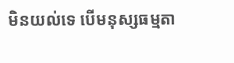មិនយល់ទេ បើមនុស្សធម្មតា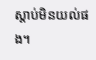ស្តាប់មិនយល់ផង។